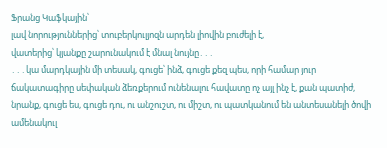Ֆրանց Կաֆկային՝
լավ նորություններից՝ տուբերկուլյոզն արդեն լիովին բուժելի է,
վատերից՝ կյանքը շարունակում է մնալ նույնը․․․
․․․կա մարդկային մի տեսակ, գուցե՝ ինձ, գուցե քեզ պես, որի համար յուր ճակատագիրը սեփական ձեռքերում ունենալու հավատը ոչ այլ ինչ է, քան պատիժ, նրանք, գուցե ես, գուցե դու, ու անշուշտ, ու միշտ, ու պատկանում են անտեսանելի ծովի ամենակուլ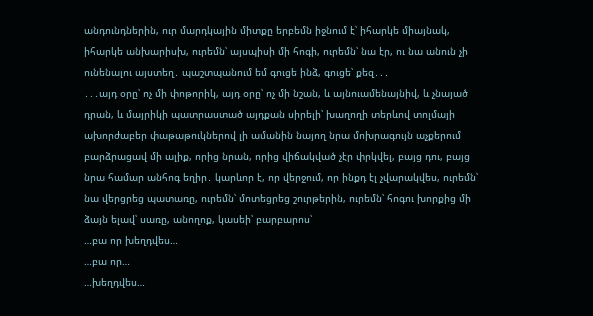անդունդներին, ուր մարդկային միտքը երբեմն իջնում է՝ իհարկե միայնակ, իհարկե անխարիսխ, ուրեմն՝ այսպիսի մի հոգի, ուրեմն՝ նա էր, ու նա անուն չի ունենալու այստեղ․ պաշտպանում եմ գուցե ինձ, գուցե՝ քեզ․․․
․․․այդ օրը՝ ոչ մի փոթորիկ, այդ օրը՝ ոչ մի նշան, և այնուամենայնիվ, և չնայած դրան, և մայրիկի պատրաստած այդքան սիրելի՝ խաղողի տերևով տոլմայի ախորժաբեր փաթաթուկներով լի ամանին նայող նրա մոխրագույն աչքերում բարձրացավ մի ալիք, որից նրան, որից վիճակված չէր փրկվել, բայց դու, բայց նրա համար անհոգ եղիր․ կարևոր է, որ վերջում, որ ինքդ էլ չվարակվես, ուրեմն՝ նա վերցրեց պատառը, ուրեմն՝ մոտեցրեց շուրթերին, ուրեմն՝ հոգու խորքից մի ձայն ելավ՝ սառը, անողոք, կասեի՝ բարբարոս՝
…բա որ խեղդվես…
…բա որ…
…խեղդվես…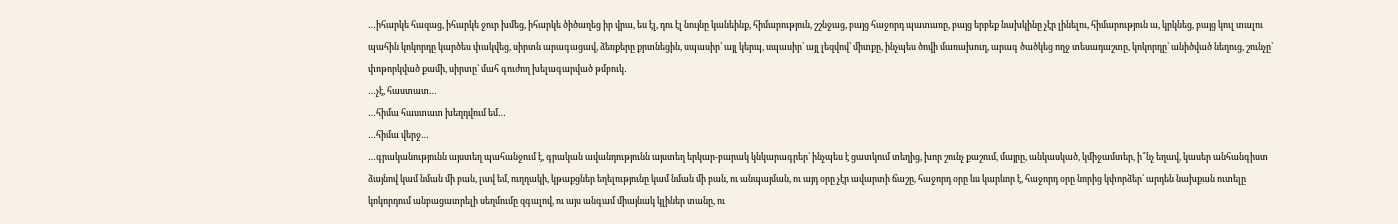…իհարկե հազաց, իհարկե ջուր խմեց, իհարկե ծիծաղեց իր վրա, ես էլ, դու էլ նույնը կանեինք, հիմարություն, շշնջաց, բայց հաջորդ պատառը, բայց երբեք նախկինը չէր լինելու, հիմարություն ա, կրկնեց, բայց կուլ տալու պահին կոկորդը կարծես փակվեց, սիրտն արագացավ, ձեռքերը քրտնեցին, սպասիր՝ այլ կերպ, սպասիր՝ այլ լեզվով՝ միտքը, ինչպես ծովի մառախուղ, արագ ծածկեց ողջ տեսադաշտը, կոկորդը՝ անիծված նեղուց, շունչը՝ փոթորկված քամի, սիրտը՝ մահ գուժող խելագարված թմբուկ․
…չէ, հաստատ…
…հիմա հաստատ խեղդվում եմ…
…հիմա վերջ…
…գրականությունն այստեղ պահանջում է, գրական ավանդությունն այստեղ երկար-բարակ կնկարագրեր՝ ինչպես է ցատկում տեղից, խոր շունչ քաշում, մայրը, անկասկած, կմիջամտեր, ի՞նչ եղավ, կասեր անհանգիստ ձայնով կամ նման մի բան, լավ եմ, ուղղակի, կթաքցներ եղելությունը կամ նման մի բան, ու անպայման, ու այդ օրը չէր ավարտի ճաշը, հաջորդ օրը ևս կարևոր է, հաջորդ օրը նորից կփորձեր՝ արդեն նախքան ուտելը կոկորդում անբացատրելի սեղմումը զգալով, ու այս անգամ միայնակ կլիներ տանը, ու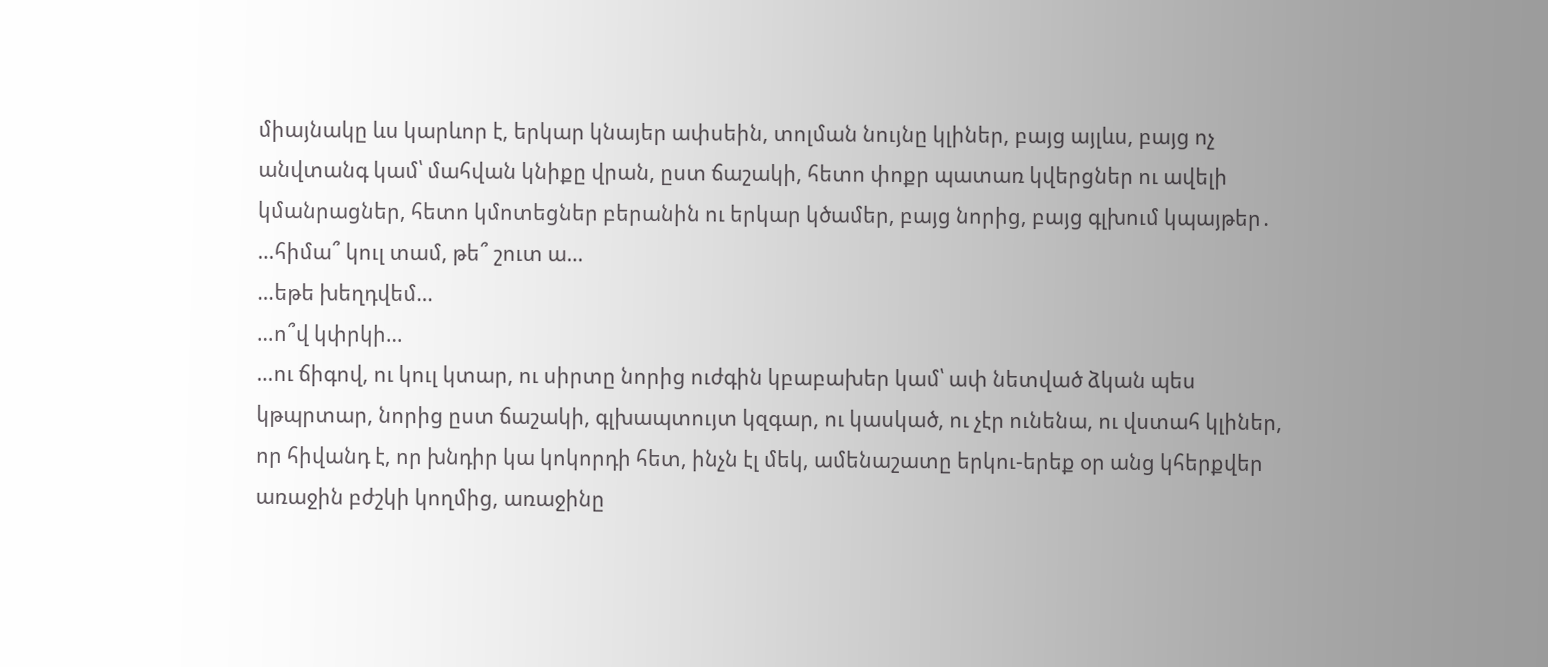միայնակը ևս կարևոր է, երկար կնայեր ափսեին, տոլման նույնը կլիներ, բայց այլևս, բայց ոչ անվտանգ կամ՝ մահվան կնիքը վրան, ըստ ճաշակի, հետո փոքր պատառ կվերցներ ու ավելի կմանրացներ, հետո կմոտեցներ բերանին ու երկար կծամեր, բայց նորից, բայց գլխում կպայթեր․
…հիմա՞ կուլ տամ, թե՞ շուտ ա…
…եթե խեղդվեմ…
…ո՞վ կփրկի…
…ու ճիգով, ու կուլ կտար, ու սիրտը նորից ուժգին կբաբախեր կամ՝ ափ նետված ձկան պես կթպրտար, նորից ըստ ճաշակի, գլխապտույտ կզգար, ու կասկած, ու չէր ունենա, ու վստահ կլիներ, որ հիվանդ է, որ խնդիր կա կոկորդի հետ, ինչն էլ մեկ, ամենաշատը երկու-երեք օր անց կհերքվեր առաջին բժշկի կողմից, առաջինը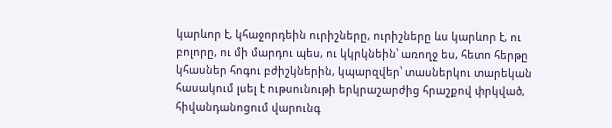կարևոր է, կհաջորդեին ուրիշները, ուրիշները ևս կարևոր է, ու բոլորը, ու մի մարդու պես, ու կկրկնեին՝ առողջ ես, հետո հերթը կհասներ հոգու բժիշկներին, կպարզվեր՝ տասներկու տարեկան հասակում լսել է ութսունութի երկրաշարժից հրաշքով փրկված, հիվանդանոցում վարունգ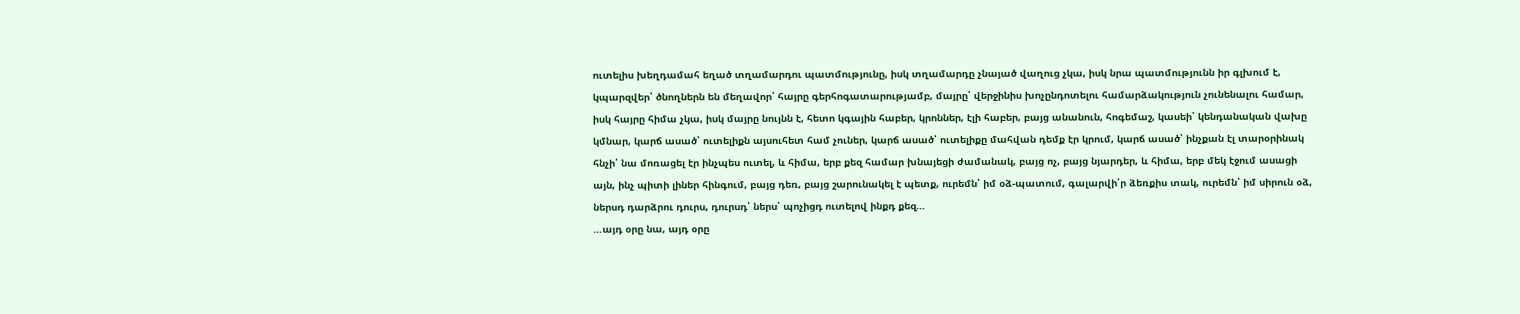ուտելիս խեղդամահ եղած տղամարդու պատմությունը, իսկ տղամարդը չնայած վաղուց չկա, իսկ նրա պատմությունն իր գլխում է, կպարզվեր՝ ծնողներն են մեղավոր՝ հայրը գերհոգատարությամբ, մայրը՝ վերջինիս խոչընդոտելու համարձակություն չունենալու համար, իսկ հայրը հիմա չկա, իսկ մայրը նույնն է, հետո կգային հաբեր, կրոններ, էլի հաբեր, բայց անանուն, հոգեմաշ, կասեի՝ կենդանական վախը կմնար, կարճ ասած՝ ուտելիքն այսուհետ համ չուներ, կարճ ասած՝ ուտելիքը մահվան դեմք էր կրում, կարճ ասած՝ ինչքան էլ տարօրինակ հնչի՝ նա մոռացել էր ինչպես ուտել, և հիմա, երբ քեզ համար խնայեցի ժամանակ, բայց ոչ, բայց նյարդեր, և հիմա, երբ մեկ էջում ասացի այն, ինչ պիտի լիներ հինգում, բայց դեռ, բայց շարունակել է պետք, ուրեմն՝ իմ օձ-պատում, գալարվի՛ր ձեռքիս տակ, ուրեմն՝ իմ սիրուն օձ, ներսդ դարձրու դուրս, դուրսդ՝ ներս՝ պոչիցդ ուտելով ինքդ քեզ…
…այդ օրը նա, այդ օրը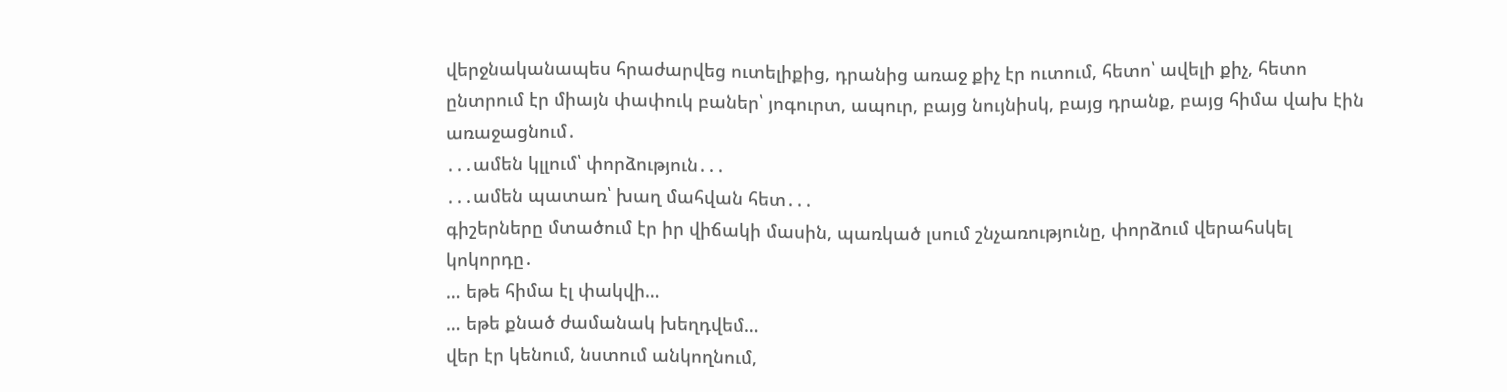վերջնականապես հրաժարվեց ուտելիքից, դրանից առաջ քիչ էր ուտում, հետո՝ ավելի քիչ, հետո ընտրում էր միայն փափուկ բաներ՝ յոգուրտ, ապուր, բայց նույնիսկ, բայց դրանք, բայց հիմա վախ էին առաջացնում․
․․․ամեն կլլում՝ փորձություն․․․
․․․ամեն պատառ՝ խաղ մահվան հետ․․․
գիշերները մտածում էր իր վիճակի մասին, պառկած լսում շնչառությունը, փորձում վերահսկել կոկորդը․
… եթե հիմա էլ փակվի…
… եթե քնած ժամանակ խեղդվեմ…
վեր էր կենում, նստում անկողնում,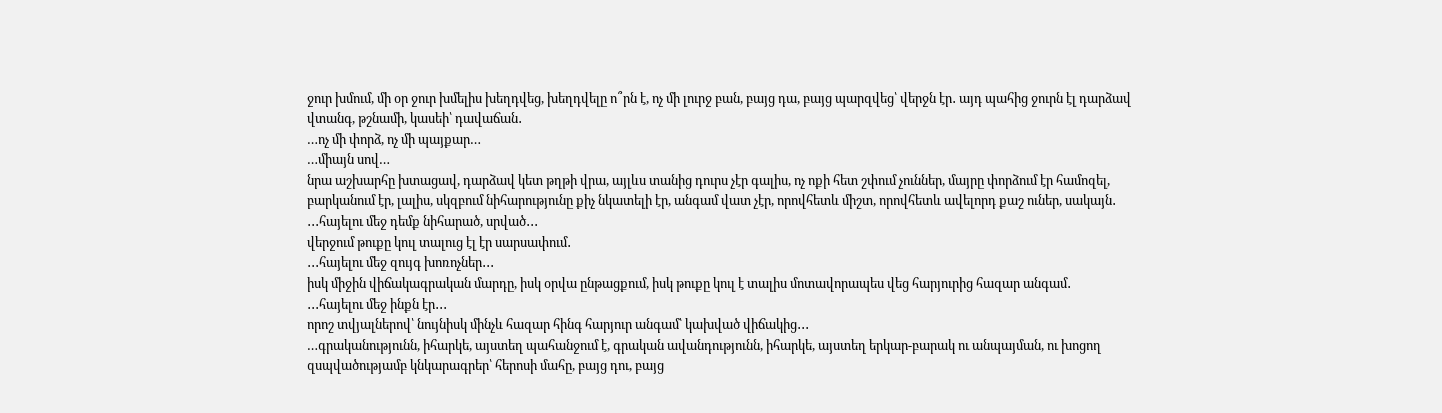ջուր խմում, մի օր ջուր խմելիս խեղդվեց, խեղդվելը ո՞րն է, ոչ մի լուրջ բան, բայց դա, բայց պարզվեց՝ վերջն էր․ այդ պահից ջուրն էլ դարձավ վտանգ, թշնամի, կասեի՝ դավաճան․
…ոչ մի փորձ, ոչ մի պայքար…
…միայն սով…
նրա աշխարհը խտացավ, դարձավ կետ թղթի վրա, այլևս տանից դուրս չէր գալիս, ոչ ոքի հետ շփում չուններ, մայրը փորձում էր համոզել, բարկանում էր, լալիս, սկզբում նիհարությունը քիչ նկատելի էր, անգամ վատ չէր, որովհետև միշտ, որովհետև ավելորդ քաշ ուներ, սակայն․
․․․հայելու մեջ դեմք նիհարած, սրված․․․
վերջում թուքը կուլ տալուց էլ էր սարսափում․
․․․հայելու մեջ զույգ խոռոչներ․․․
իսկ միջին վիճակագրական մարդը, իսկ օրվա ընթացքում, իսկ թուքը կուլ է տալիս մոտավորապես վեց հարյուրից հազար անգամ․
․․․հայելու մեջ ինքն էր․․․
որոշ տվյալներով՝ նույնիսկ մինչև հազար հինգ հարյուր անգամ՝ կախված վիճակից․․․
…գրականությունն, իհարկե, այստեղ պահանջում է, գրական ավանդությունն, իհարկե, այստեղ երկար-բարակ ու անպայման, ու խոցող զսպվածությամբ կնկարագրեր՝ հերոսի մահը, բայց դու, բայց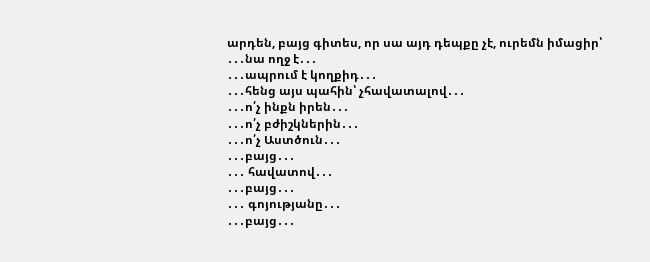արդեն, բայց գիտես, որ սա այդ դեպքը չէ, ուրեմն իմացիր՝
․․․նա ողջ է․․․
․․․ապրում է կողքիդ․․․
․․․հենց այս պահին՝ չհավատալով․․․
․․․ո՛չ ինքն իրեն․․․
․․․ո՛չ բժիշկներին․․․
․․․ո՛չ Աստծուն․․․
․․․բայց․․․
․․․ հավատով․․․
․․․բայց․․․
․․․ գոյությանը․․․
․․․բայց․․․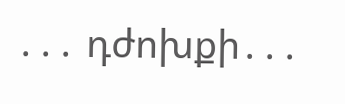․․․ դժոխքի․․․